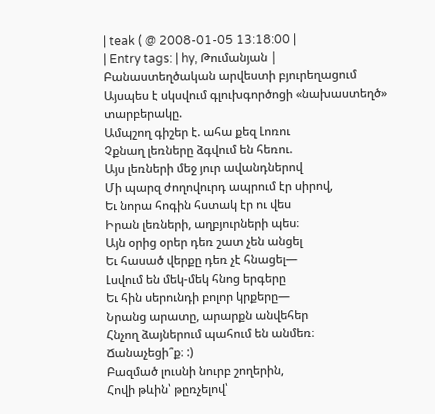| teak ( @ 2008-01-05 13:18:00 |
| Entry tags: | hy, Թումանյան |
Բանաստեղծական արվեստի բյուրեղացում
Այսպես է սկսվում գլուխգործոցի «նախաստեղծ» տարբերակը.
Ամպշող գիշեր է. ահա քեզ Լոռու
Չքնաղ լեռները ձգվում են հեռու.
Այս լեռների մեջ յուր ավանդներով
Մի պարզ ժողովուրդ ապրում էր սիրով,
Եւ նորա հոգին հստակ էր ու վես
Իրան լեռների, աղբյուրների պես։
Այն օրից օրեր դեռ շատ չեն անցել
Եւ հասած վերքը դեռ չէ հնացել―
Լսվում են մեկ-մեկ հնոց երգերը
Եւ հին սերունդի բոլոր կրքերը―
Նրանց արատը, արարքն անվեհեր
Հնչող ձայներում պահում են անմեռ։
Ճանաչեցի՞ք։ :)
Բազմած լուսնի նուրբ շողերին,
Հովի թևին՝ թըռչելով՝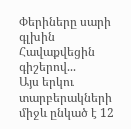Փերիները սարի գլխին
Հավաքվեցին գիշերով...
Այս երկու տարբերակների միջև ընկած է 12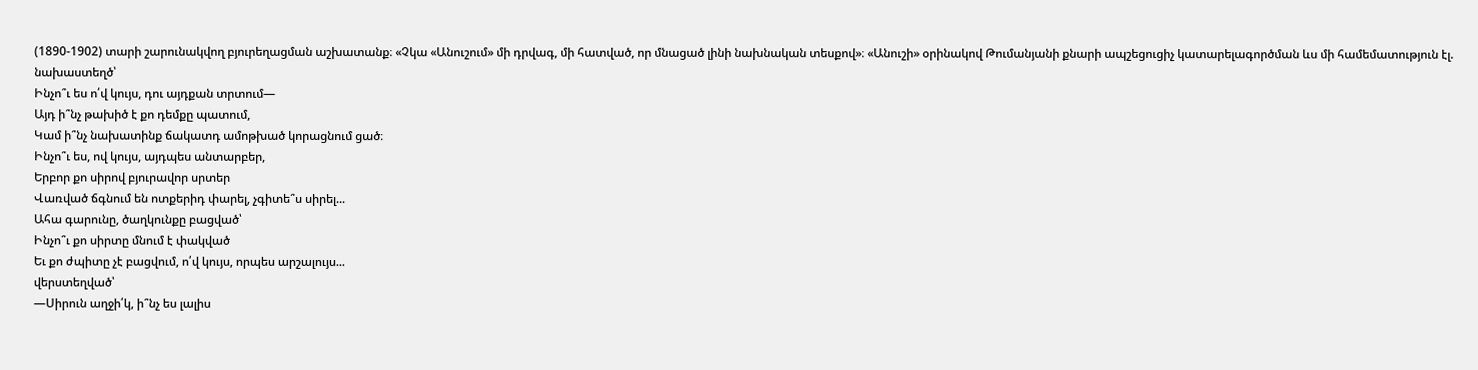(1890-1902) տարի շարունակվող բյուրեղացման աշխատանք։ «Չկա «Անուշում» մի դրվագ, մի հատված, որ մնացած լինի նախնական տեսքով»։ «Անուշի» օրինակով Թումանյանի քնարի ապշեցուցիչ կատարելագործման ևս մի համեմատություն էլ.
նախաստեղծ՝
Ինչո՞ւ ես ո՛վ կույս, դու այդքան տրտում―
Այդ ի՞նչ թախիծ է քո դեմքը պատում,
Կամ ի՞նչ նախատինք ճակատդ ամոթխած կորացնում ցած։
Ինչո՞ւ ես, ով կույս, այդպես անտարբեր,
Երբոր քո սիրով բյուրավոր սրտեր
Վառված ճգնում են ոտքերիդ փարել, չգիտե՞ս սիրել...
Ահա գարունը, ծաղկունքը բացված՝
Ինչո՞ւ քո սիրտը մնում է փակված
Եւ քո ժպիտը չէ բացվում, ո՛վ կույս, որպես արշալույս...
վերստեղված՝
―Սիրուն աղջի՛կ, ի՞նչ ես լալիս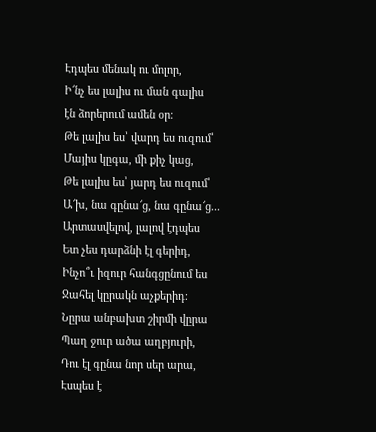Էդպես մենակ ու մոլոր,
Ի՜նչ ես լալիս ու ման գալիս
էն ձորերում ամեն օր։
Թե լալիս ես՝ վարդ ես ուզում՝
Մայիս կըգա, մի քիչ կաց,
Թե լալիս ես՝ յարդ ես ուզում՝
Ա՜խ, նա գընա՜ց, նա գընա՜ց...
Արտասվելով, լալով էդպես
Ետ չես դարձնի էլ գերիդ,
Ինչո՞ւ իզուր հանգցընում ես
Ջահել կըրակն աչքերիդ։
Նըրա անբախտ շիրմի վըրա
Պաղ ջուր ածա աղբյուրի,
Դու էլ գընա նոր սեր արա,
Էսպես է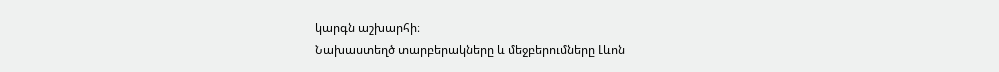կարգն աշխարհի։
Նախաստեղծ տարբերակները և մեջբերումները Լևոն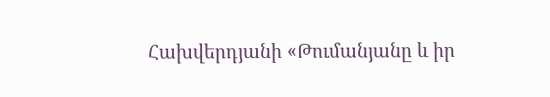Հախվերդյանի «Թումանյանը և իր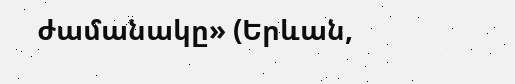ժամանակը» (Երևան,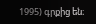1995) գրքից են։